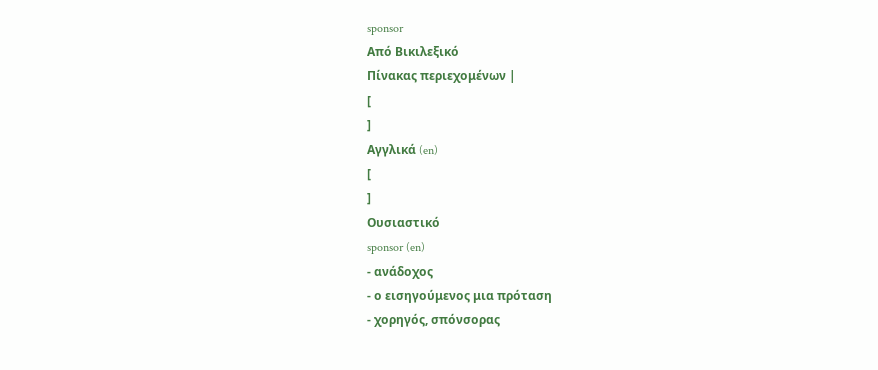sponsor
Από Βικιλεξικό
Πίνακας περιεχομένων |
[
]
Αγγλικά (en)
[
]
Ουσιαστικό
sponsor (en)
- ανάδοχος
- ο εισηγούμενος μια πρόταση
- χορηγός, σπόνσορας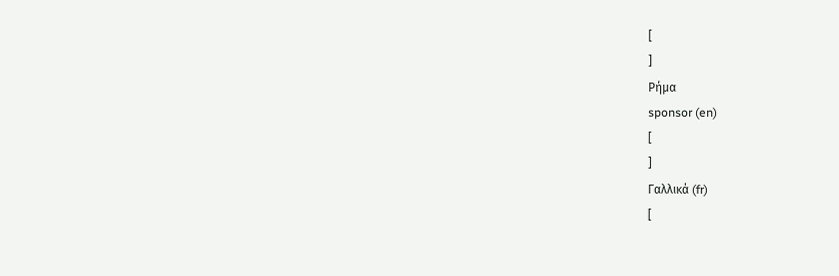[
]
Ρήμα
sponsor (en)
[
]
Γαλλικά (fr)
[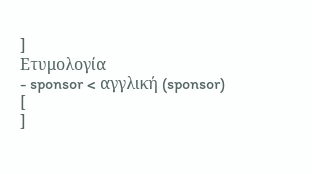]
Ετυμολογία
- sponsor < αγγλική (sponsor)
[
]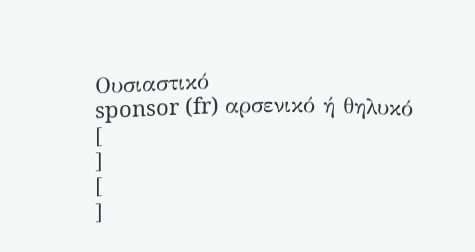Ουσιαστικό
sponsor (fr) αρσενικό ή θηλυκό
[
]
[
]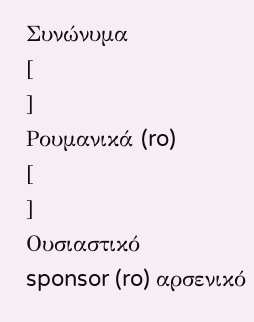Συνώνυμα
[
]
Ρουμανικά (ro)
[
]
Ουσιαστικό
sponsor (ro) αρσενικό